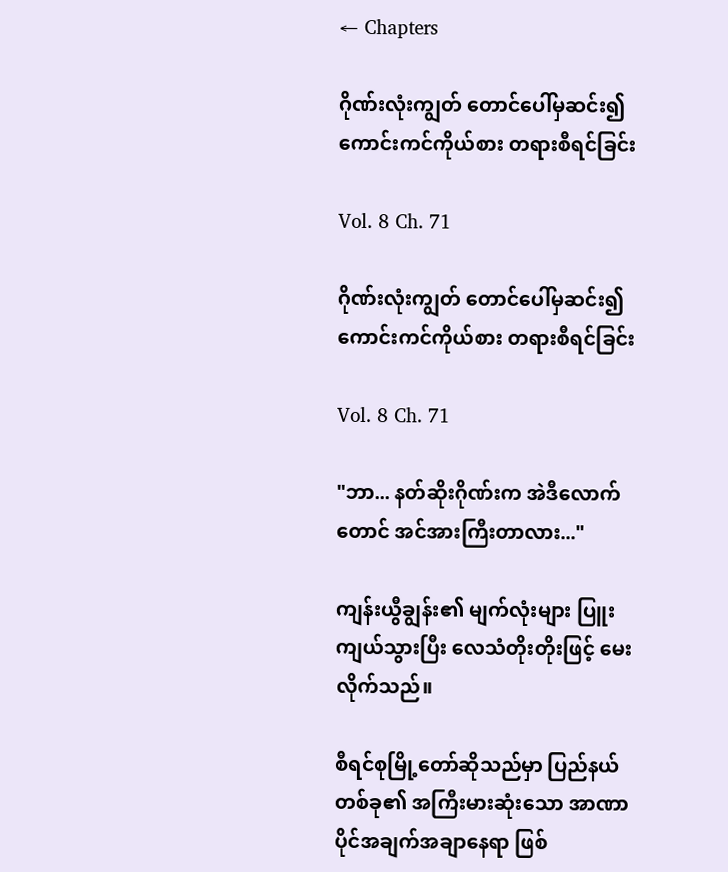← Chapters

ဂိုဏ်းလုံးကျွတ် တောင်ပေါ်မှဆင်း၍ ကောင်းကင်ကိုယ်စား တရားစီရင်ခြင်း

Vol. 8 Ch. 71

ဂိုဏ်းလုံးကျွတ် တောင်ပေါ်မှဆင်း၍ ကောင်းကင်ကိုယ်စား တရားစီရင်ခြင်း

Vol. 8 Ch. 71

"ဘာ... နတ်ဆိုးဂိုဏ်းက အဲဒီလောက်တောင် အင်အားကြီးတာလား..."

ကျန်းယွီချွန်း၏ မျက်လုံးများ ပြူးကျယ်သွားပြီး လေသံတိုးတိုးဖြင့် မေးလိုက်သည်။

စီရင်စုမြို့တော်ဆိုသည်မှာ ပြည်နယ်တစ်ခု၏ အကြီးမားဆုံးသော အာဏာပိုင်အချက်အချာနေရာ ဖြစ်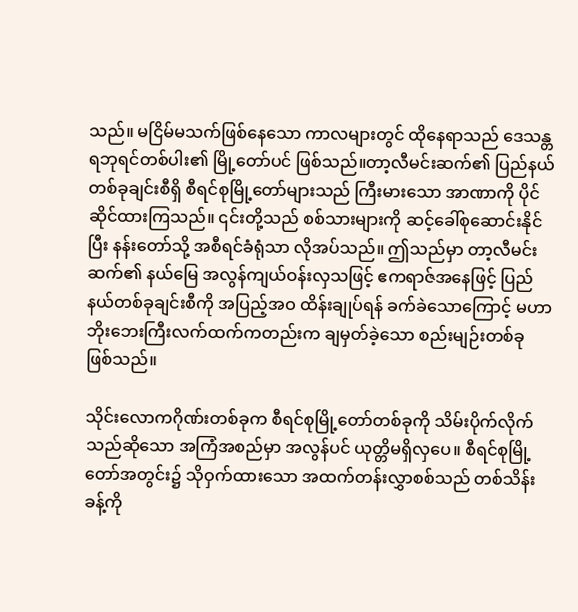သည်။ မငြိမ်မသက်ဖြစ်နေသော ကာလများတွင် ထိုနေရာသည် ဒေသန္တရဘုရင်တစ်ပါး၏ မြို့တော်ပင် ဖြစ်သည်။တာ့လီမင်းဆက်၏ ပြည်နယ်တစ်ခုချင်းစီရှိ စီရင်စုမြို့တော်များသည် ကြီးမားသော အာဏာကို ပိုင်ဆိုင်ထားကြသည်။ ၎င်းတို့သည် စစ်သားများကို ဆင့်ခေါ်စုဆောင်းနိုင်ပြီး နန်းတော်သို့ အစီရင်ခံရုံသာ လိုအပ်သည်။ ဤသည်မှာ တာ့လီမင်းဆက်၏ နယ်မြေ အလွန်ကျယ်ဝန်းလှသဖြင့် ဧကရာဇ်အနေဖြင့် ပြည်နယ်တစ်ခုချင်းစီကို အပြည့်အဝ ထိန်းချုပ်ရန် ခက်ခဲသောကြောင့် မဟာဘိုးဘေးကြီးလက်ထက်ကတည်းက ချမှတ်ခဲ့သော စည်းမျဉ်းတစ်ခု ဖြစ်သည်။

သိုင်းလောကဂိုဏ်းတစ်ခုက စီရင်စုမြို့တော်တစ်ခုကို သိမ်းပိုက်လိုက်သည်ဆိုသော အကြံအစည်မှာ အလွန်ပင် ယုတ္တိမရှိလှပေ။ စီရင်စုမြို့တော်အတွင်း၌ သိုဝှက်ထားသော အထက်တန်းလွှာစစ်သည် တစ်သိန်းခန့်ကို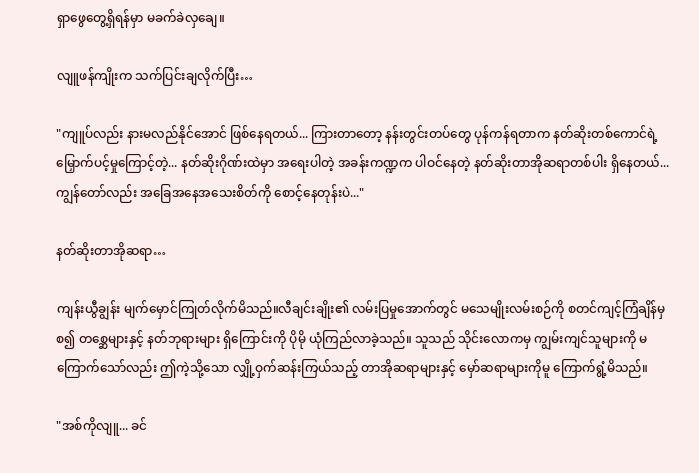ရှာဖွေတွေ့ရှိရန်မှာ မခက်ခဲလှချေ။

လျူဖန်ကျိုးက သက်ပြင်းချလိုက်ပြီး…

"ကျူပ်လည်း နားမလည်နိုင်အောင် ဖြစ်နေရတယ်... ကြားတာတော့ နန်းတွင်းတပ်တွေ ပုန်ကန်ရတာက နတ်ဆိုးတစ်ကောင်ရဲ့ မြှောက်ပင့်မှုကြောင့်တဲ့... နတ်ဆိုးဂိုဏ်းထဲမှာ အရေးပါတဲ့ အခန်းကဏ္ဍက ပါဝင်နေတဲ့ နတ်ဆိုးတာအိုဆရာတစ်ပါး ရှိနေတယ်... ကျွန်တော်လည်း အခြေအနေအသေးစိတ်ကို စောင့်နေတုန်းပဲ..."

နတ်ဆိုးတာအိုဆရာ…

ကျန်းယွီချွန်း မျက်မှောင်ကြုတ်လိုက်မိသည်။လီချင်းချိုး၏ လမ်းပြမှုအောက်တွင် မသေမျိုးလမ်းစဉ်ကို စတင်ကျင့်ကြံချိန်မှစ၍ တစ္ဆေများနှင့် နတ်ဘုရားများ ရှိကြောင်းကို ပိုမို ယုံကြည်လာခဲ့သည်။ သူသည် သိုင်းလောကမှ ကျွမ်းကျင်သူများကို မကြောက်သော်လည်း ဤကဲ့သို့သော လျှို့ဝှက်ဆန်းကြယ်သည့် တာအိုဆရာများနှင့် မှော်ဆရာများကိုမူ ကြောက်ရွံ့မိသည်။

"အစ်ကိုလျူ... ခင်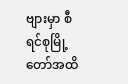ဗျားမှာ စီရင်စုမြို့တော်အထိ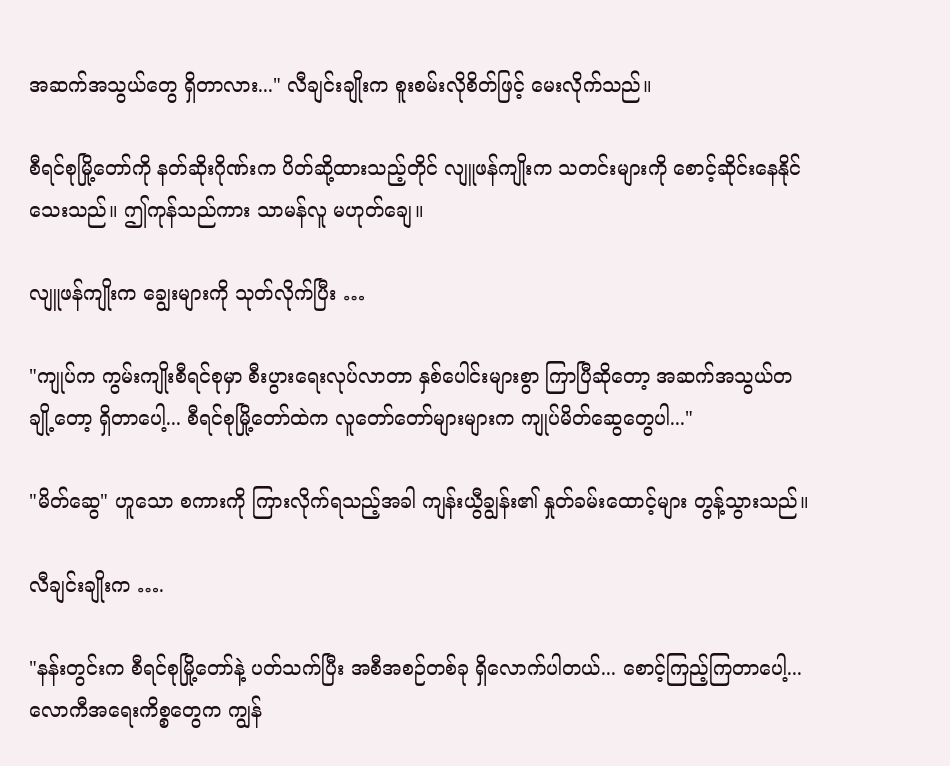အဆက်အသွယ်တွေ ရှိတာလား..." လီချင်းချိုးက စူးစမ်းလိုစိတ်ဖြင့် မေးလိုက်သည်။

စီရင်စုမြို့တော်ကို နတ်ဆိုးဂိုဏ်းက ပိတ်ဆို့ထားသည့်တိုင် လျူဖန်ကျိုးက သတင်းများကို စောင့်ဆိုင်းနေနိုင်သေးသည်။ ဤကုန်သည်ကား သာမန်လူ မဟုတ်ချေ။

လျူဖန်ကျိုးက ချွေးများကို သုတ်လိုက်ပြီး …

"ကျုပ်က ကွမ်းကျိုးစီရင်စုမှာ စီးပွားရေးလုပ်လာတာ နှစ်ပေါင်းများစွာ ကြာပြီဆိုတော့ အဆက်အသွယ်တချို့တော့ ရှိတာပေါ့... စီရင်စုမြို့တော်ထဲက လူတော်တော်များများက ကျုပ်မိတ်ဆွေတွေပါ..."

"မိတ်ဆွေ" ဟူသော စကားကို ကြားလိုက်ရသည့်အခါ ကျန်းယွီချွန်း၏ နှုတ်ခမ်းထောင့်များ တွန့်သွားသည်။

လီချင်းချိုးက ….

"နန်းတွင်းက စီရင်စုမြို့တော်နဲ့ ပတ်သက်ပြီး အစီအစဉ်တစ်ခု ရှိလောက်ပါတယ်... စောင့်ကြည့်ကြတာပေါ့... လောကီအရေးကိစ္စတွေက ကျွန်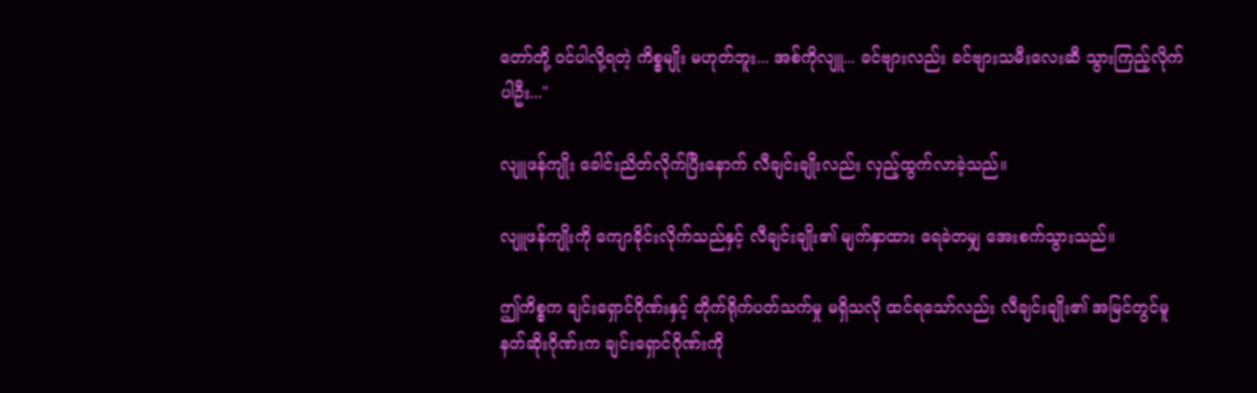တော်တို့ ဝင်ပါလို့ရတဲ့ ကိစ္စမျိုး မဟုတ်ဘူး... အစ်ကိုလျူ... ခင်ဗျားလည်း ခင်ဗျားသမီးလေးဆီ သွားကြည့်လိုက်ပါဦး..."

လျူဖန်ကျိုး ခေါင်းညိတ်လိုက်ပြီးနောက် လီချင်းချိုးလည်း လှည့်ထွက်လာခဲ့သည်။

လျူဖန်ကျိုးကို ကျောခိုင်းလိုက်သည်နှင့် လီချင်းချိုး၏ မျက်နှာထား ရေခဲတမျှ အေးစက်သွားသည်။

ဤကိစ္စက ချင်းရှောင်ဂိုဏ်းနှင့် တိုက်ရိုက်ပတ်သက်မှု မရှိသလို ထင်ရသော်လည်း လီချင်းချိုး၏ အမြင်တွင်မူ နတ်ဆိုးဂိုဏ်းက ချင်းရှောင်ဂိုဏ်းကို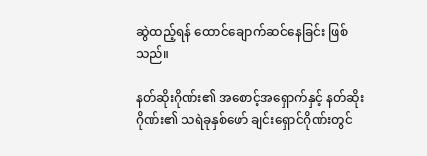ဆွဲထည့်ရန် ထောင်ချောက်ဆင်နေခြင်း ဖြစ်သည်။

နတ်ဆိုးဂိုဏ်း၏ အစောင့်အရှောက်နှင့် နတ်ဆိုးဂိုဏ်း၏ သရဲခုနှစ်ဖော် ချင်းရှောင်ဂိုဏ်းတွင်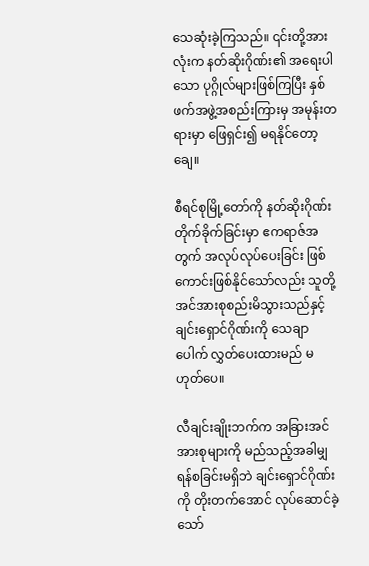သေဆုံးခဲ့ကြသည်။ ၎င်းတို့အားလုံးက နတ်ဆိုးဂိုဏ်း၏ အရေးပါသော ပုဂ္ဂိုလ်များဖြစ်ကြပြီး နှစ်ဖက်အဖွဲ့အစည်းကြားမှ အမုန်းတရားမှာ ဖြေရှင်း၍ မရနိုင်တော့ချေ။

စီရင်စုမြို့တော်ကို နတ်ဆိုးဂိုဏ်း တိုက်ခိုက်ခြင်းမှာ ဧကရာဇ်အတွက် အလုပ်လုပ်ပေးခြင်း ဖြစ်ကောင်းဖြစ်နိုင်သော်လည်း သူတို့ အင်အားစုစည်းမိသွားသည်နှင့် ချင်းရှောင်ဂိုဏ်းကို သေချာပေါက် လွှတ်ပေးထားမည် မဟုတ်ပေ။

လီချင်းချိုးဘက်က အခြားအင်အားစုများကို မည်သည့်အခါမျှ ရန်စခြင်းမရှိဘဲ ချင်းရှောင်ဂိုဏ်းကို တိုးတက်အောင် လုပ်ဆောင်ခဲ့သော်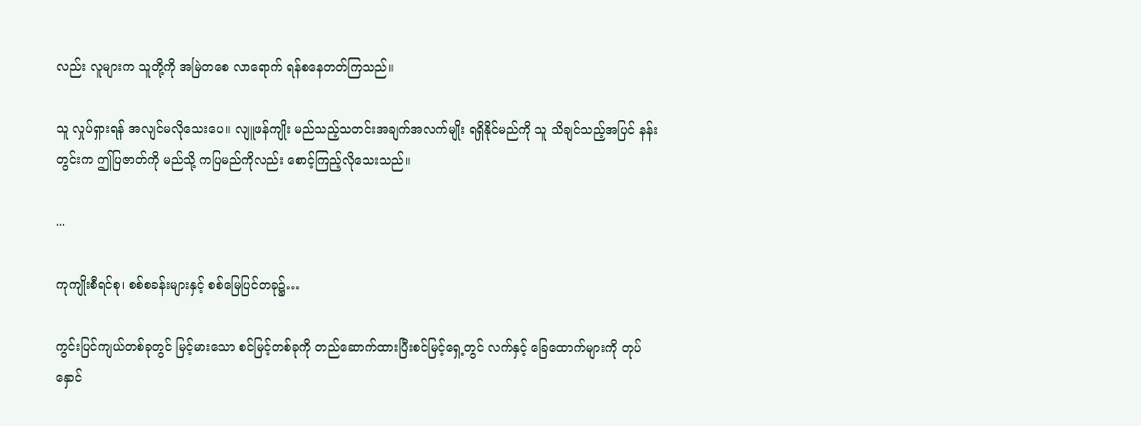လည်း လူများက သူတို့ကို အမြဲတစေ လာရောက် ရန်စနေတတ်ကြသည်။

သူ လှုပ်ရှားရန် အလျင်မလိုသေးပေ။ လျူဖန်ကျိုး မည်သည့်သတင်းအချက်အလက်မျိုး ရရှိနိုင်မည်ကို သူ သိချင်သည့်အပြင် နန်းတွင်းက ဤပြဇာတ်ကို မည်သို့ ကပြမည်ကိုလည်း စောင့်ကြည့်လိုသေးသည်။

...

ကုကျိုးစီရင်စု၊ စစ်စခန်းများနှင့် စစ်မြေပြင်တခု၌…

ကွင်းပြင်ကျယ်တစ်ခုတွင် မြင့်မားသော စင်မြင့်တစ်ခုကို တည်ဆောက်ထားပြီးစင်မြင့်ရှေ့တွင် လက်နှင့် ခြေထောက်များကို တုပ်နှောင်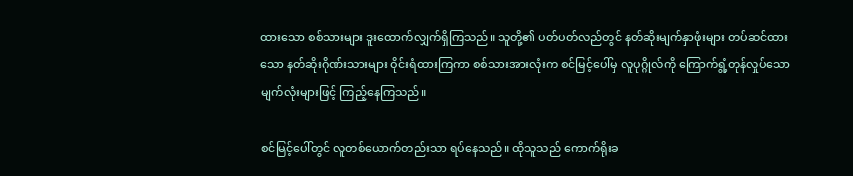ထားသော စစ်သားများ ဒူးထောက်လျှက်ရှိကြသည်။ သူတို့၏ ပတ်ပတ်လည်တွင် နတ်ဆိုးမျက်နှာဖုံးများ တပ်ဆင်ထားသော နတ်ဆိုးဂိုဏ်းသားများ ဝိုင်းရံထားကြကာ စစ်သားအားလုံးက စင်မြင့်ပေါ်မှ လူပုဂ္ဂိုလ်ကို ကြောက်ရွံ့တုန်လှုပ်သော မျက်လုံးများဖြင့် ကြည့်နေကြသည်။

စင်မြင့်ပေါ်တွင် လူတစ်ယောက်တည်းသာ ရပ်နေသည်။ ထိုသူသည် ကောက်ရိုးခ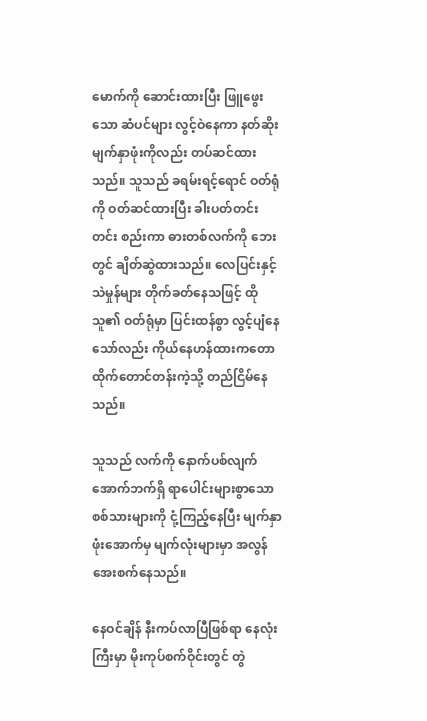မောက်ကို ဆောင်းထားပြီး ဖြူဖွေးသော ဆံပင်များ လွင့်ဝဲနေကာ နတ်ဆိုးမျက်နှာဖုံးကိုလည်း တပ်ဆင်ထားသည်။ သူသည် ခရမ်းရင့်ရောင် ဝတ်ရုံကို ဝတ်ဆင်ထားပြီး ခါးပတ်တင်းတင်း စည်းကာ ဓားတစ်လက်ကို ဘေးတွင် ချိတ်ဆွဲထားသည်။ လေပြင်းနှင့် သဲမှုန်များ တိုက်ခတ်နေသဖြင့် ထိုသူ၏ ဝတ်ရုံမှာ ပြင်းထန်စွာ လွင့်ပျံနေသော်လည်း ကိုယ်နေဟန်ထားကတော ထိုက်တောင်တန်းကဲ့သို့ တည်ငြိမ်နေသည်။

သူသည် လက်ကို နောက်ပစ်လျက် အောက်ဘက်ရှိ ရာပေါင်းများစွာသော စစ်သားများကို ငုံ့ကြည့်နေပြီး မျက်နှာဖုံးအောက်မှ မျက်လုံးများမှာ အလွန်အေးစက်နေသည်။

နေဝင်ချိန် နီးကပ်လာပြီဖြစ်ရာ နေလုံးကြီးမှာ မိုးကုပ်စက်ဝိုင်းတွင် တွဲ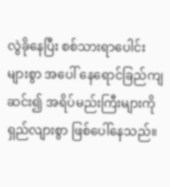လွဲခိုနေပြီး စစ်သားရာပေါင်းများစွာ အပေါ် နေရောင်ခြည်ကျဆင်း၍ အရိပ်မည်းကြီးများကို ရှည်လျားစွာ ဖြစ်ပေါ်နေသည်။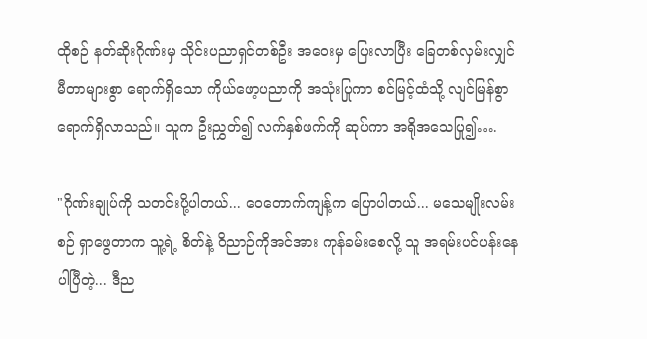ထိုစဉ် နတ်ဆိုးဂိုဏ်းမှ သိုင်းပညာရှင်တစ်ဦး အဝေးမှ ပြေးလာပြီး ခြေတစ်လှမ်းလျှင် မီတာများစွာ ရောက်ရှိသော ကိုယ်ဖော့ပညာကို အသုံးပြုကာ စင်မြင့်ထံသို့ လျင်မြန်စွာ ရောက်ရှိလာသည်။ သူက ဦးညွှတ်၍ လက်နှစ်ဖက်ကို ဆုပ်ကာ အရိုအသေပြု၍….

"ဂိုဏ်းချုပ်ကို သတင်းပို့ပါတယ်... ဝေတောက်ကျန့်က ပြောပါတယ်... မသေမျိုးလမ်းစဉ် ရှာဖွေတာက သူ့ရဲ့ စိတ်နဲ့ ဝိညာဉ်ကိုအင်အား ကုန်ခမ်းစေလို့ သူ အရမ်းပင်ပန်းနေပါပြီတဲ့... ဒီည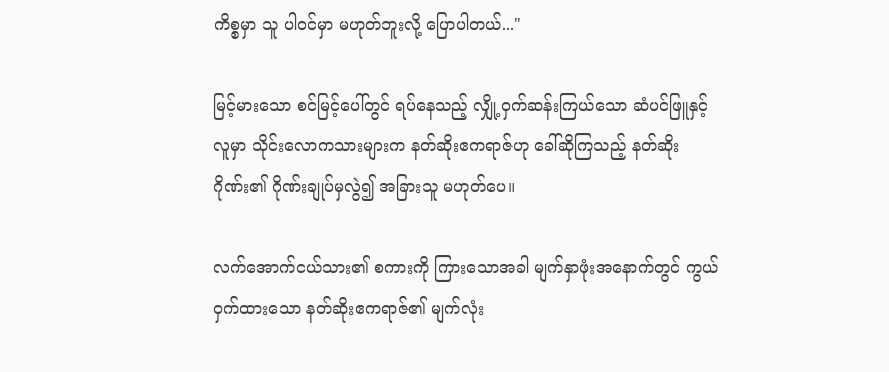ကိစ္စမှာ သူ ပါဝင်မှာ မဟုတ်ဘူးလို့ ပြောပါတယ်..."

မြင့်မားသော စင်မြင့်ပေါ်တွင် ရပ်နေသည့် လျှို့ဝှက်ဆန်းကြယ်သော ဆံပင်ဖြူနှင့် လူမှာ သိုင်းလောကသားများက နတ်ဆိုးဧကရာဇ်ဟု ခေါ်ဆိုကြသည့် နတ်ဆိုးဂိုဏ်း၏ ဂိုဏ်းချုပ်မှလွဲ၍ အခြားသူ မဟုတ်ပေ။

လက်အောက်ငယ်သား၏ စကားကို ကြားသောအခါ မျက်နှာဖုံးအနောက်တွင် ကွယ်ဝှက်ထားသော နတ်ဆိုးဧကရာဇ်၏ မျက်လုံး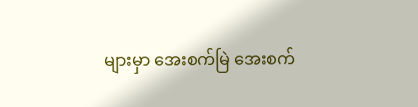များမှာ အေးစက်မြဲ အေးစက်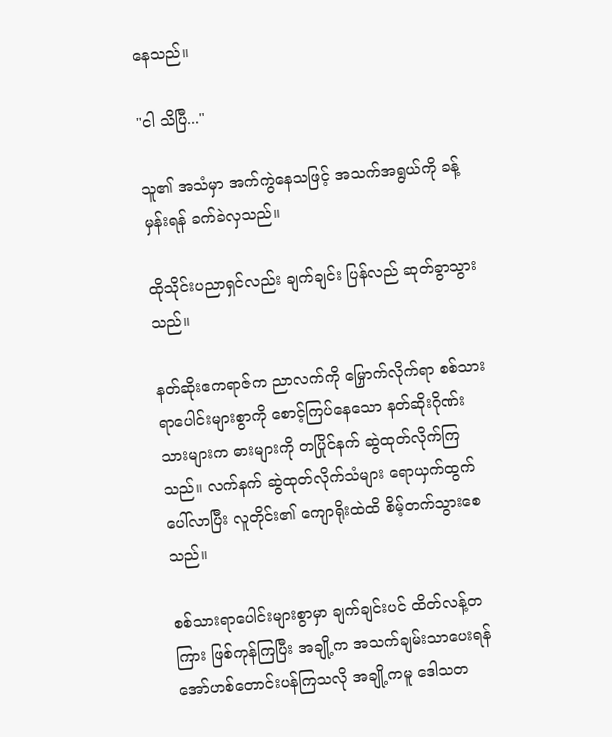နေသည်။

"ငါ သိပြီ..."

သူ၏ အသံမှာ အက်ကွဲနေသဖြင့် အသက်အရွယ်ကို ခန့်မှန်းရန် ခက်ခဲလှသည်။

ထိုသိုင်းပညာရှင်လည်း ချက်ချင်း ပြန်လည် ဆုတ်ခွာသွားသည်။

နတ်ဆိုးဧကရာဇ်က ညာလက်ကို မြှောက်လိုက်ရာ စစ်သားရာပေါင်းများစွာကို စောင့်ကြပ်နေသော နတ်ဆိုးဂိုဏ်းသားများက ဓားများကို တပြိုင်နက် ဆွဲထုတ်လိုက်ကြသည်။ လက်နက် ဆွဲထုတ်လိုက်သံများ ရောယှက်ထွက်ပေါ်လာပြီး လူတိုင်း၏ ကျောရိုးထဲထိ စိမ့်တက်သွားစေသည်။

စစ်သားရာပေါင်းများစွာမှာ ချက်ချင်းပင် ထိတ်လန့်တကြား ဖြစ်ကုန်ကြပြီး အချို့က အသက်ချမ်းသာပေးရန် အော်ဟစ်တောင်းပန်ကြသလို အချို့ကမူ ဒေါသတ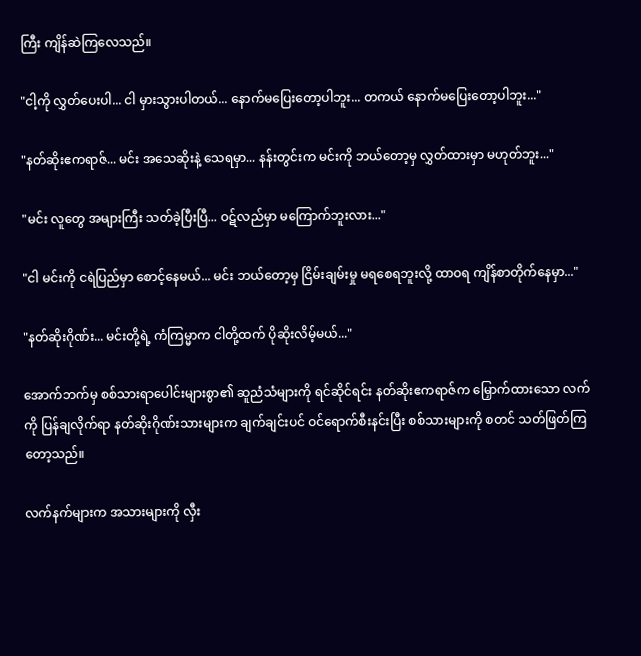ကြီး ကျိန်ဆဲကြလေသည်။

"ငါ့ကို လွှတ်ပေးပါ... ငါ မှားသွားပါတယ်... နောက်မပြေးတော့ပါဘူး... တကယ် နောက်မပြေးတော့ပါဘူး..."

"နတ်ဆိုးဧကရာဇ်... မင်း အသေဆိုးနဲ့ သေရမှာ... နန်းတွင်းက မင်းကို ဘယ်တော့မှ လွှတ်ထားမှာ မဟုတ်ဘူး..."

"မင်း လူတွေ အများကြီး သတ်ခဲ့ပြီးပြီ... ဝဋ်လည်မှာ မကြောက်ဘူးလား..."

"ငါ မင်းကို ငရဲပြည်မှာ စောင့်နေမယ်... မင်း ဘယ်တော့မှ ငြိမ်းချမ်းမှု မရစေရဘူးလို့ ထာဝရ ကျိန်စာတိုက်နေမှာ..."

"နတ်ဆိုးဂိုဏ်း... မင်းတို့ရဲ့ ကံကြမ္မာက ငါတို့ထက် ပိုဆိုးလိမ့်မယ်..."

အောက်ဘက်မှ စစ်သားရာပေါင်းများစွာ၏ ဆူညံသံများကို ရင်ဆိုင်ရင်း နတ်ဆိုးဧကရာဇ်က မြှောက်ထားသော လက်ကို ပြန်ချလိုက်ရာ နတ်ဆိုးဂိုဏ်းသားများက ချက်ချင်းပင် ဝင်ရောက်စီးနင်းပြီး စစ်သားများကို စတင် သတ်ဖြတ်ကြတော့သည်။

လက်နက်များက အသားများကို လှီး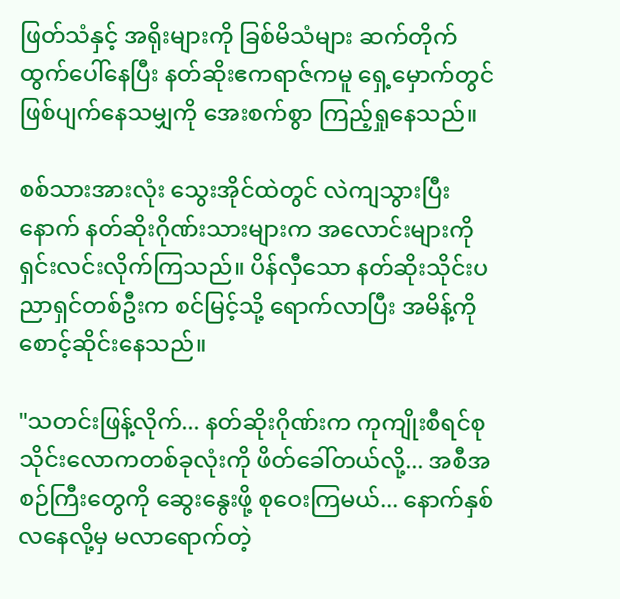ဖြတ်သံနှင့် အရိုးများကို ခြစ်မိသံများ ဆက်တိုက် ထွက်ပေါ်နေပြီး နတ်ဆိုးဧကရာဇ်ကမူ ရှေ့မှောက်တွင် ဖြစ်ပျက်နေသမျှကို အေးစက်စွာ ကြည့်ရှုနေသည်။

စစ်သားအားလုံး သွေးအိုင်ထဲတွင် လဲကျသွားပြီးနောက် နတ်ဆိုးဂိုဏ်းသားများက အလောင်းများကို ရှင်းလင်းလိုက်ကြသည်။ ပိန်လှီသော နတ်ဆိုးသိုင်းပညာရှင်တစ်ဦးက စင်မြင့်သို့ ရောက်လာပြီး အမိန့်ကို စောင့်ဆိုင်းနေသည်။

"သတင်းဖြန့်လိုက်... နတ်ဆိုးဂိုဏ်းက ကုကျိုးစီရင်စု သိုင်းလောကတစ်ခုလုံးကို ဖိတ်ခေါ်တယ်လို့... အစီအစဉ်ကြီးတွေကို ဆွေးနွေးဖို့ စုဝေးကြမယ်... နောက်နှစ်လနေလို့မှ မလာရောက်တဲ့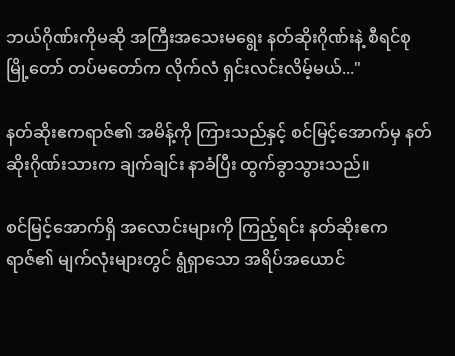ဘယ်ဂိုဏ်းကိုမဆို အကြီးအသေးမရွေး နတ်ဆိုးဂိုဏ်းနဲ့ စီရင်စုမြို့တော် တပ်မတော်က လိုက်လံ ရှင်းလင်းလိမ့်မယ်..."

နတ်ဆိုးဧကရာဇ်၏ အမိန့်ကို ကြားသည်နှင့် စင်မြင့်အောက်မှ နတ်ဆိုးဂိုဏ်းသားက ချက်ချင်း နာခံပြီး ထွက်ခွာသွားသည်။

စင်မြင့်အောက်ရှိ အလောင်းများကို ကြည့်ရင်း နတ်ဆိုးဧကရာဇ်၏ မျက်လုံးများတွင် ရွံရှာသော အရိပ်အယောင်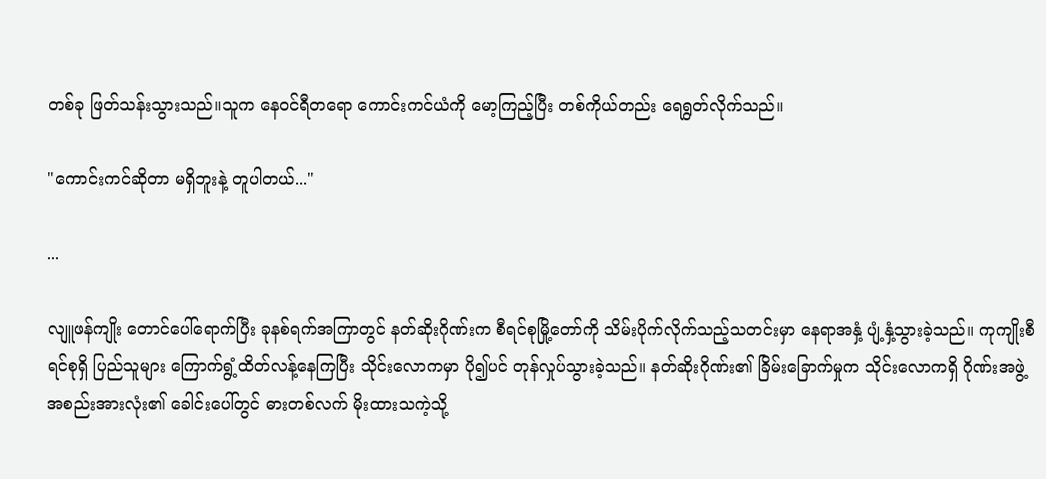တစ်ခု ဖြတ်သန်းသွားသည်။သူက နေဝင်ရီတရော ကောင်းကင်ယံကို မော့ကြည့်ပြီး တစ်ကိုယ်တည်း ရေရွတ်လိုက်သည်။

"ကောင်းကင်ဆိုတာ မရှိဘူးနဲ့ တူပါတယ်..."

...

လျူဖန်ကျိုး တောင်ပေါ်ရောက်ပြီး ခုနစ်ရက်အကြာတွင် နတ်ဆိုးဂိုဏ်းက စီရင်စုမြို့တော်ကို သိမ်းပိုက်လိုက်သည့်သတင်းမှာ နေရာအနှံ့ ပျံ့နှံ့သွားခဲ့သည်။ ကုကျိုးစီရင်စုရှိ ပြည်သူများ ကြောက်ရွံ့ထိတ်လန့်နေကြပြီး သိုင်းလောကမှာ ပို၍ပင် တုန်လှုပ်သွားခဲ့သည်။ နတ်ဆိုးဂိုဏ်း၏ ခြိမ်းခြောက်မှုက သိုင်းလောကရှိ ဂိုဏ်းအဖွဲ့အစည်းအားလုံး၏ ခေါင်းပေါ်တွင် ဓားတစ်လက် မိုးထားသကဲ့သို့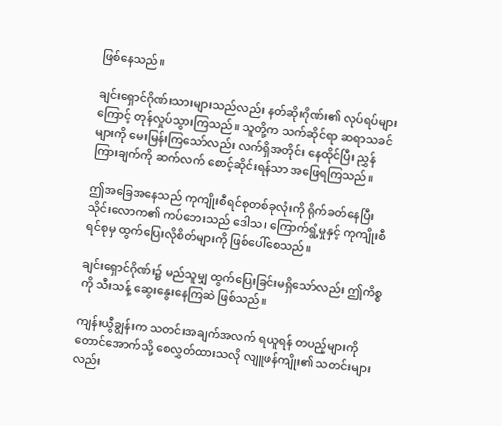ဖြစ်နေသည်။

ချင်းရှောင်ဂိုဏ်းသားများသည်လည်း နတ်ဆိုးဂိုဏ်း၏ လုပ်ရပ်များကြောင့် တုန်လှုပ်သွားကြသည်။ သူတို့က သက်ဆိုင်ရာ ဆရာသခင်များကို မေးမြန်းကြသော်လည်း လက်ရှိအတိုင်း နေထိုင်ပြီး ညွှန်ကြားချက်ကို ဆက်လက် စောင့်ဆိုင်းရန်သာ အဖြေရကြသည်။

ဤအခြေအနေသည် ကုကျိုးစီရင်စုတစ်ခုလုံးကို ရိုက်ခတ်နေပြီး သိုင်းလောက၏ ကပ်ဘေးသည် ဒေါသ၊ ကြောက်ရွံ့မှုနှင့် ကုကျိုးစီရင်စုမှ ထွက်ပြေးလိုစိတ်များကို ဖြစ်ပေါ်စေသည်။

ချင်းရှောင်ဂိုဏ်း၌ မည်သူမျှ ထွက်ပြေးခြင်းမရှိသော်လည်း ဤကိစ္စကို သီးသန့် ဆွေးနွေးနေကြဆဲ ဖြစ်သည်။

ကျန်းယွီချွန်းက သတင်းအချက်အလက် ရယူရန် တပည့်များကို တောင်အောက်သို့ စေလွှတ်ထားသလို လျူဖန်ကျိုး၏ သတင်းများလည်း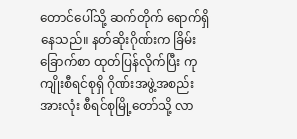တောင်ပေါ်သို့ ဆက်တိုက် ရောက်ရှိနေသည်။ နတ်ဆိုးဂိုဏ်းက ခြိမ်းခြောက်စာ ထုတ်ပြန်လိုက်ပြီး ကုကျိုးစီရင်စုရှိ ဂိုဏ်းအဖွဲ့အစည်းအားလုံး စီရင်စုမြို့တော်သို့ လာ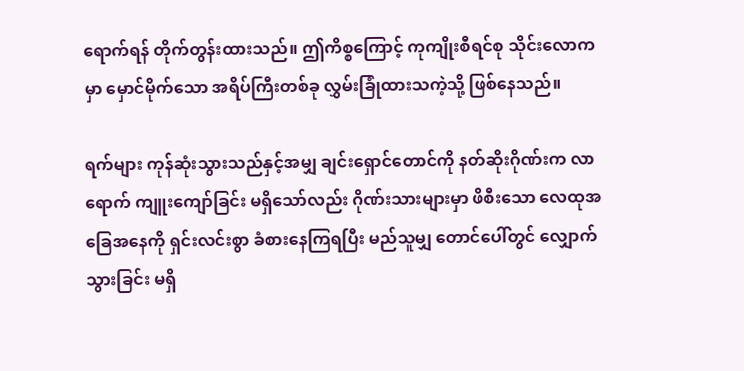ရောက်ရန် တိုက်တွန်းထားသည်။ ဤကိစ္စကြောင့် ကုကျိုးစီရင်စု သိုင်းလောကမှာ မှောင်မိုက်သော အရိပ်ကြီးတစ်ခု လွှမ်းခြုံထားသကဲ့သို့ ဖြစ်နေသည်။

ရက်များ ကုန်ဆုံးသွားသည်နှင့်အမျှ ချင်းရှောင်တောင်ကို နတ်ဆိုးဂိုဏ်းက လာရောက် ကျူးကျော်ခြင်း မရှိသော်လည်း ဂိုဏ်းသားများမှာ ဖိစီးသော လေထုအခြေအနေကို ရှင်းလင်းစွာ ခံစားနေကြရပြီး မည်သူမျှ တောင်ပေါ်တွင် လျှောက်သွားခြင်း မရှိ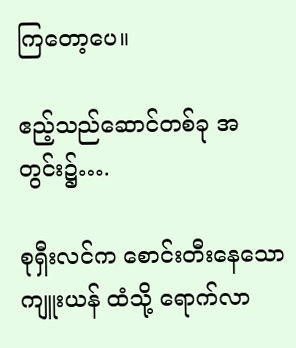ကြတော့ပေ။

ဧည့်သည်ဆောင်တစ်ခု အတွင်း၌….

စုရှီးလင်က စောင်းတီးနေသော ကျူးယန် ထံသို့ ရောက်လာ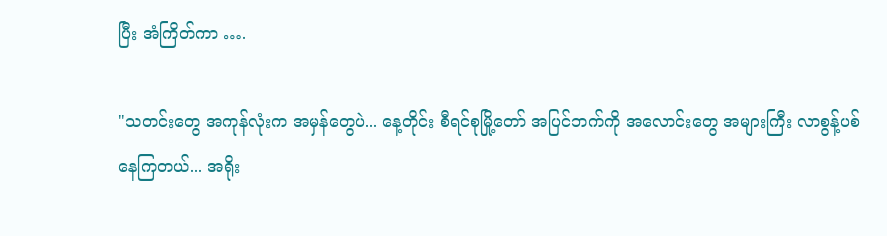ပြီး အံကြိတ်ကာ ….

"သတင်းတွေ အကုန်လုံးက အမှန်တွေပဲ... နေ့တိုင်း စီရင်စုမြို့တော် အပြင်ဘက်ကို အလောင်းတွေ အများကြီး လာစွန့်ပစ်နေကြတယ်... အရိုး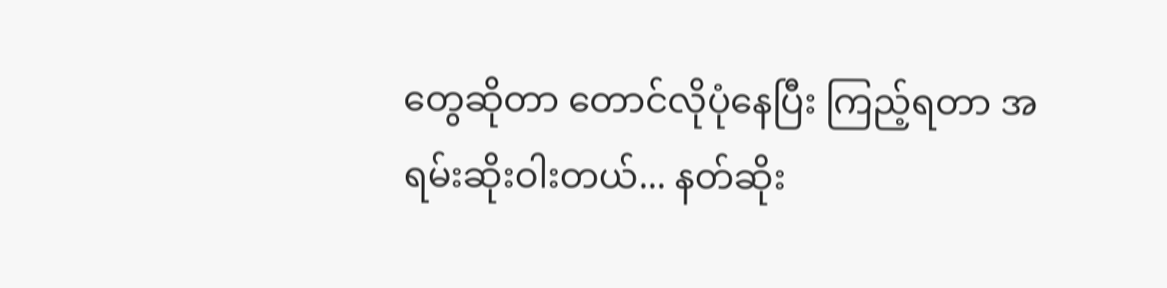တွေဆိုတာ တောင်လိုပုံနေပြီး ကြည့်ရတာ အရမ်းဆိုးဝါးတယ်... နတ်ဆိုး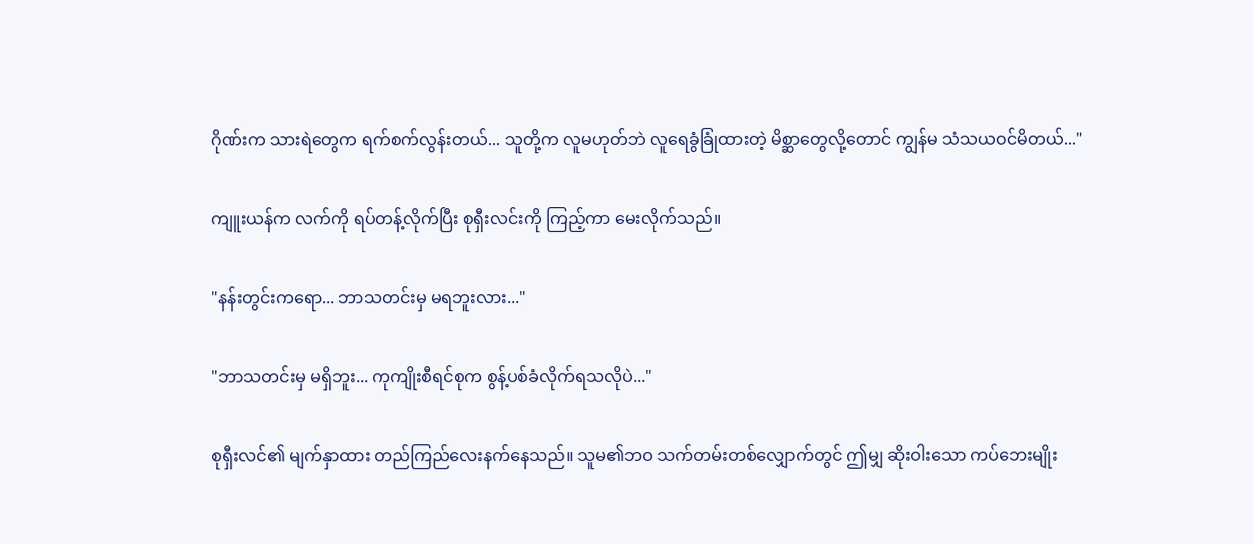ဂိုဏ်းက သားရဲတွေက ရက်စက်လွန်းတယ်... သူတို့က လူမဟုတ်ဘဲ လူရေခွံခြုံထားတဲ့ မိစ္ဆာတွေလို့တောင် ကျွန်မ သံသယဝင်မိတယ်..."

ကျူးယန်က လက်ကို ရပ်တန့်လိုက်ပြီး စုရှီးလင်းကို ကြည့်ကာ မေးလိုက်သည်။

"နန်းတွင်းကရော... ဘာသတင်းမှ မရဘူးလား..."

"ဘာသတင်းမှ မရှိဘူး... ကုကျိုးစီရင်စုက စွန့်ပစ်ခံလိုက်ရသလိုပဲ..."

စုရှီးလင်၏ မျက်နှာထား တည်ကြည်လေးနက်နေသည်။ သူမ၏ဘဝ သက်တမ်းတစ်လျှောက်တွင် ဤမျှ ဆိုးဝါးသော ကပ်ဘေးမျိုး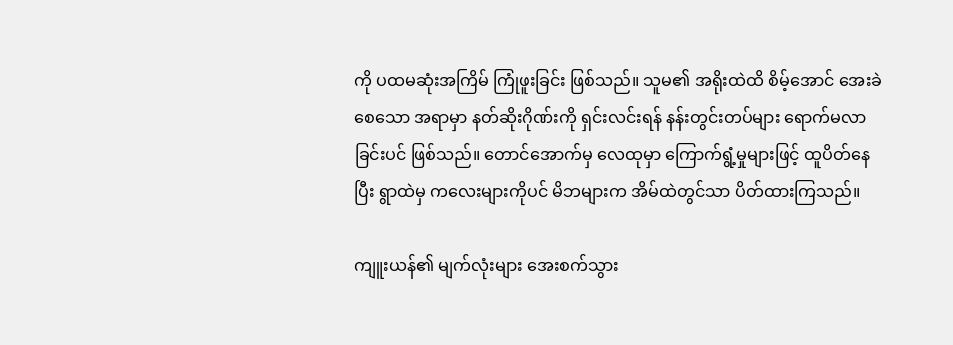ကို ပထမဆုံးအကြိမ် ကြုံဖူးခြင်း ဖြစ်သည်။ သူမ၏ အရိုးထဲထိ စိမ့်အောင် အေးခဲစေသော အရာမှာ နတ်ဆိုးဂိုဏ်းကို ရှင်းလင်းရန် နန်းတွင်းတပ်များ ရောက်မလာခြင်းပင် ဖြစ်သည်။ တောင်အောက်မှ လေထုမှာ ကြောက်ရွံ့မှုများဖြင့် ထူပိတ်နေပြီး ရွာထဲမှ ကလေးများကိုပင် မိဘများက အိမ်ထဲတွင်သာ ပိတ်ထားကြသည်။

ကျူးယန်၏ မျက်လုံးများ အေးစက်သွား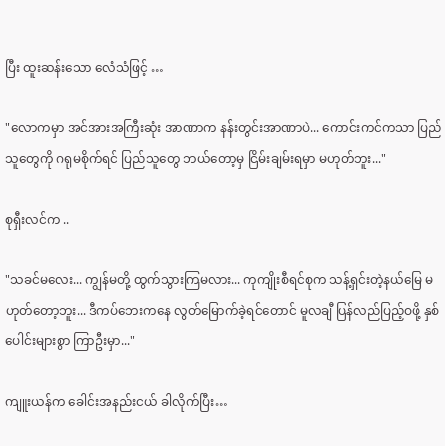ပြီး ထူးဆန်းသော လေံသံဖြင့် …

"လောကမှာ အင်အားအကြီးဆုံး အာဏာက နန်းတွင်းအာဏာပဲ... ကောင်းကင်ကသာ ပြည်သူတွေကို ဂရုမစိုက်ရင် ပြည်သူတွေ ဘယ်တော့မှ ငြိမ်းချမ်းရမှာ မဟုတ်ဘူး..."

စုရှီးလင်က ..

"သခင်မလေး... ကျွန်မတို့ ထွက်သွားကြမလား... ကုကျိုးစီရင်စုက သန့်ရှင်းတဲ့နယ်မြေ မဟုတ်တော့ဘူး... ဒီကပ်ဘေးကနေ လွတ်မြောက်ခဲ့ရင်တောင် မူလချီ ပြန်လည်ပြည့်ဝဖို့ နှစ်ပေါင်းများစွာ ကြာဦးမှာ..."

ကျူးယန်က ခေါင်းအနည်းငယ် ခါလိုက်ပြီး…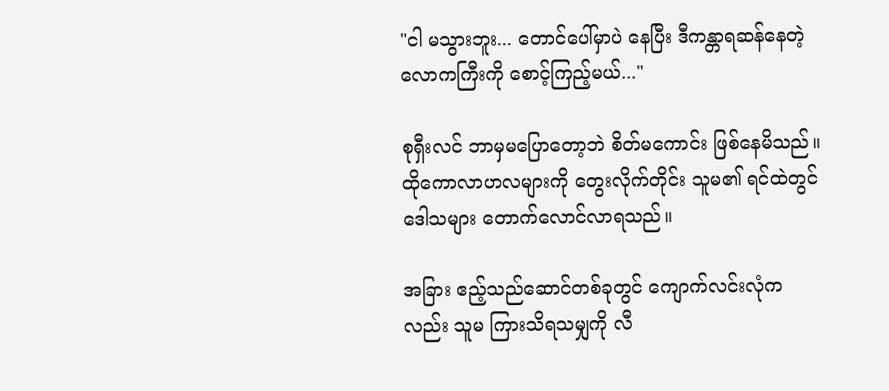"ငါ မသွားဘူး... တောင်ပေါ်မှာပဲ နေပြီး ဒီကန္တာရဆန်နေတဲ့ လောကကြီးကို စောင့်ကြည့်မယ်..."

စုရှီးလင် ဘာမှမပြောတော့ဘဲ စိတ်မကောင်း ဖြစ်နေမိသည်။ ထိုကောလာဟလများကို တွေးလိုက်တိုင်း သူမ၏ ရင်ထဲတွင် ဒေါသများ တောက်လောင်လာရသည်။

အခြား ဧည့်သည်ဆောင်တစ်ခုတွင် ကျောက်လင်းလုံကလည်း သူမ ကြားသိရသမျှကို လီ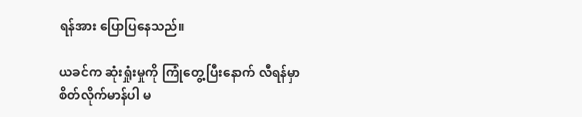ရန်အား ပြောပြနေသည်။

ယခင်က ဆုံးရှုံးမှုကို ကြုံတွေ့ပြီးနောက် လီရန်မှာ စိတ်လိုက်မာန်ပါ မ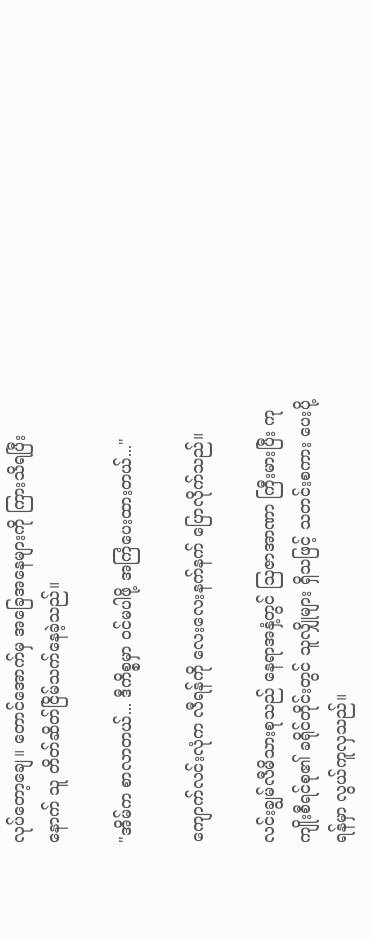လုပ်တော့ချေ။ တောင်အောက်မှ အခြေအနေများကို ကြားသိရပြီးနောက် သူ တိတ်ဆိတ်ငြိမ်သက်နေခဲ့သည်။

"အိမ်က စာလာတယ်... ဒီကိစ္စမှာ ဝင်မပါဖို့ အကြံပေးထားတယ်..."

ကျောက်လင်းလုံက လီရန်ကို လေးလေးနက်နက် ပြောလိုက်သည်။

လင်းချွမ်လီမိသားစုသည် နေရာအနှံ့တွင် ဩဇာအာဏာ ကြီးမားပြီး ကုကျိုးစီရင်စု၏ ခရိုင်တိုင်းတွင် သူလျှိုများ ရှိသဖြင့် သတင်းစကား ပေးပို့ရန်မှာ လွယ်ကူလှသည်။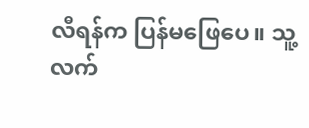လီရန်က ပြန်မဖြေပေ။ သူ့လက်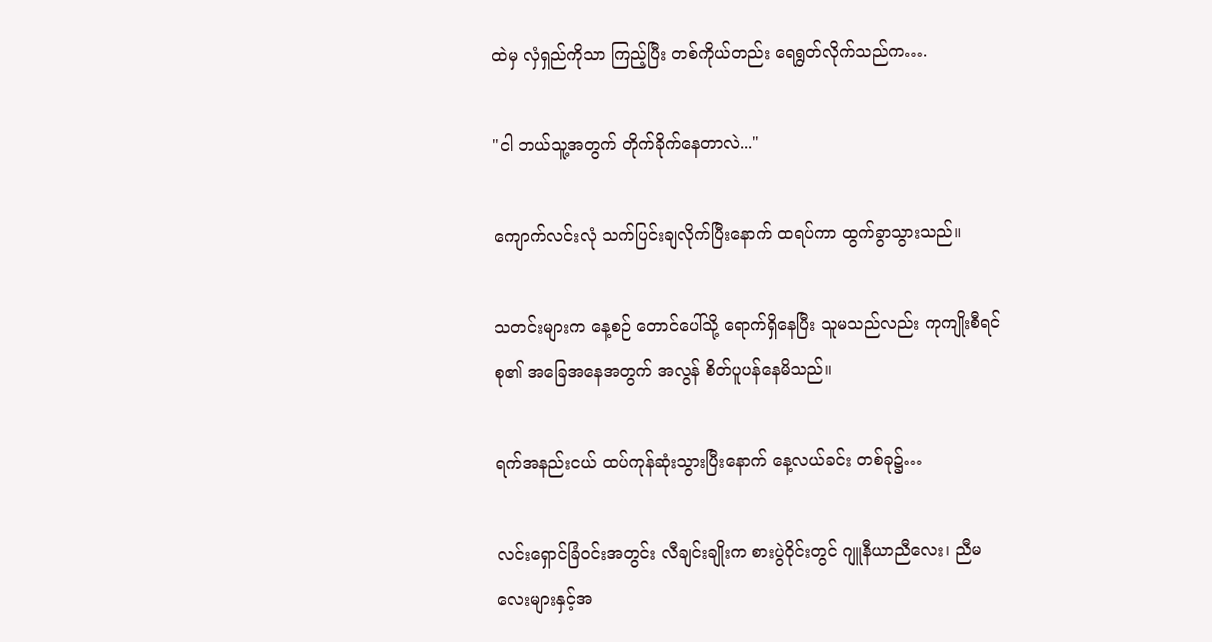ထဲမှ လှံရှည်ကိုသာ ကြည့်ပြီး တစ်ကိုယ်တည်း ရေရွတ်လိုက်သည်က….

"ငါ ဘယ်သူ့အတွက် တိုက်ခိုက်နေတာလဲ..."

ကျောက်လင်းလုံ သက်ပြင်းချလိုက်ပြီးနောက် ထရပ်ကာ ထွက်ခွာသွားသည်။

သတင်းများက နေ့စဉ် တောင်ပေါ်သို့ ရောက်ရှိနေပြီး သူမသည်လည်း ကုကျိုးစီရင်စု၏ အခြေအနေအတွက် အလွန် စိတ်ပူပန်နေမိသည်။

ရက်အနည်းငယ် ထပ်ကုန်ဆုံးသွားပြီးနောက် နေ့လယ်ခင်း တစ်ခု၌…

လင်းရှောင်ခြံဝင်းအတွင်း လီချင်းချိုးက စားပွဲဝိုင်းတွင် ဂျူနီယာညီလေး၊ ညီမလေးများနှင့်အ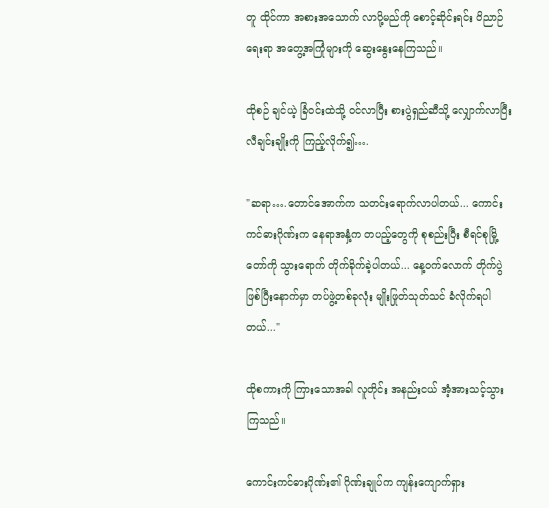တူ ထိုင်ကာ အစားအသောက် လာပို့မည်ကို စောင့်ဆိုင်းရင်း ဝိညာဉ်ရေးရာ အတွေ့အကြုံများကို ဆွေးနွေးနေကြသည်။

ထိုစဉ် ချင်ယဲ့ ခြံဝင်းထဲသို့ ဝင်လာပြီး စားပွဲရှည်ဆီသို့ လျှောက်လာပြီး လီချင်းချိုးကို ကြည့်လိုက်၍….

"ဆရာ….တောင်အောက်က သတင်းရောက်လာပါတယ်... ကောင်းကင်ဓားဂိုဏ်းက နေရာအနှံ့က တပည့်တွေကို စုစည်းပြီး စီရင်စုမြို့တော်ကို သွားရောက် တိုက်ခိုက်ခဲ့ပါတယ်... နေ့ဝက်လောက် တိုက်ပွဲဖြစ်ပြီးနောက်မှာ တပ်ဖွဲ့တစ်ခုလုံး မျိုးဖြုတ်သုတ်သင် ခံလိုက်ရပါတယ်..."

ထိုစကားကို ကြားသောအခါ လူတိုင်း အနည်းငယ် အံ့အားသင့်သွားကြသည်။

ကောင်းကင်ဓားဂိုဏ်း၏ ဂိုဏ်းချုပ်က ကျန်းကျောက်ရှား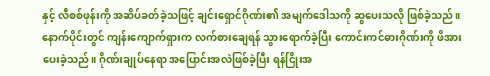နှင့် လီစစ်ဖုန်းကို အဆိပ်ခတ်ခဲ့သဖြင့် ချင်းရှောင်ဂိုဏ်း၏ အမျက်ဒေါသကို ဆွပေးသလို ဖြစ်ခဲ့သည်။ နောက်ပိုင်းတွင် ကျန်းကျောက်ရှားက လက်စားချေရန် သွားရောက်ခဲ့ပြီး ကောင်းကင်ဓားဂိုဏ်းကို ဖိအားပေးခဲ့သည်။ ဂိုဏ်းချုပ်နေရာ အပြောင်းအလဲဖြစ်ခဲ့ပြီး ရန်ငြိုးအ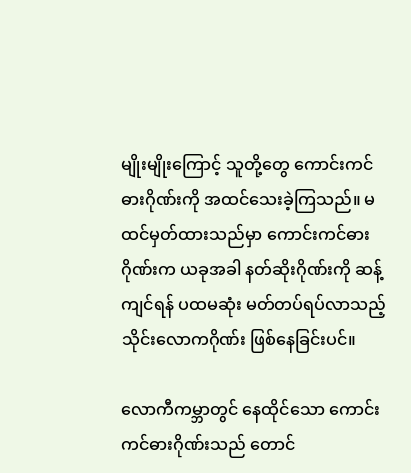မျိုးမျိုးကြောင့် သူတို့တွေ ကောင်းကင်ဓားဂိုဏ်းကို အထင်သေးခဲ့ကြသည်။ မထင်မှတ်ထားသည်မှာ ကောင်းကင်ဓားဂိုဏ်းက ယခုအခါ နတ်ဆိုးဂိုဏ်းကို ဆန့်ကျင်ရန် ပထမဆုံး မတ်တပ်ရပ်လာသည့် သိုင်းလောကဂိုဏ်း ဖြစ်နေခြင်းပင်။

လောကီကမ္ဘာတွင် နေထိုင်သော ကောင်းကင်ဓားဂိုဏ်းသည် တောင်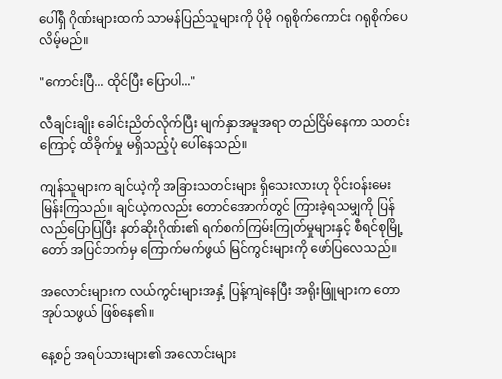ပေါ်ရှိ ဂိုဏ်းများထက် သာမန်ပြည်သူများကို ပိုမို ဂရုစိုက်ကောင်း ဂရုစိုက်ပေလိမ့်မည်။

"ကောင်းပြီ... ထိုင်ပြီး ပြောပါ..."

လီချင်းချိုး ခေါင်းညိတ်လိုက်ပြီး မျက်နှာအမူအရာ တည်ငြိမ်နေကာ သတင်းကြောင့် ထိခိုက်မှု မရှိသည့်ပုံ ပေါ်နေသည်။

ကျန်သူများက ချင်ယဲ့ကို အခြားသတင်းများ ရှိသေးလားဟု ဝိုင်းဝန်းမေးမြန်းကြသည်။ ချင်ယဲ့ကလည်း တောင်အောက်တွင် ကြားခဲ့ရသမျှကို ပြန်လည်ပြောပြပြီး နတ်ဆိုးဂိုဏ်း၏ ရက်စက်ကြမ်းကြုတ်မှုများနှင့် စီရင်စုမြို့တော် အပြင်ဘက်မှ ကြောက်မက်ဖွယ် မြင်ကွင်းများကို ဖော်ပြလေသည်။

အလောင်းများက လယ်ကွင်းများအနှံ့ ပြန့်ကျဲနေပြီး အရိုးဖြူများက တောအုပ်သဖွယ် ဖြစ်နေ၏။

နေ့စဉ် အရပ်သားများ၏ အလောင်းများ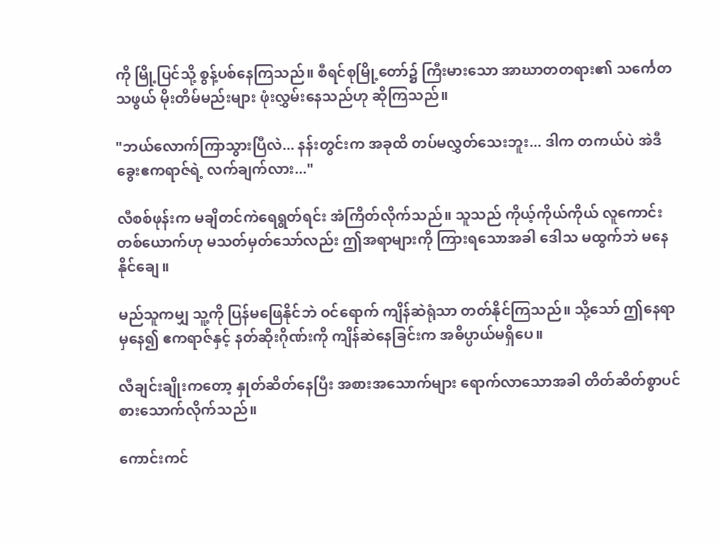ကို မြို့ပြင်သို့ စွန့်ပစ်နေကြသည်။ စီရင်စုမြို့တော်၌ ကြီးမားသော အာဃာတတရား၏ သင်္ကေတသဖွယ် မိုးတိမ်မည်းများ ဖုံးလွှမ်းနေသည်ဟု ဆိုကြသည်။

"ဘယ်လောက်ကြာသွားပြီလဲ... နန်းတွင်းက အခုထိ တပ်မလွှတ်သေးဘူး... ဒါက တကယ်ပဲ အဲဒီ ခွေးဧကရာဇ်ရဲ့ လက်ချက်လား..."

လီစစ်ဖုန်းက မချိတင်ကဲရေရွတ်ရင်း အံကြိတ်လိုက်သည်။ သူသည် ကိုယ့်ကိုယ်ကိုယ် လူကောင်းတစ်ယောက်ဟု မသတ်မှတ်သော်လည်း ဤအရာများကို ကြားရသောအခါ ဒေါသ မထွက်ဘဲ မနေနိုင်ချေ။

မည်သူကမျှ သူ့ကို ပြန်မဖြေနိုင်ဘဲ ဝင်ရောက် ကျိန်ဆဲရုံသာ တတ်နိုင်ကြသည်။ သို့သော် ဤနေရာမှနေ၍ ဧကရာဇ်နှင့် နတ်ဆိုးဂိုဏ်းကို ကျိန်ဆဲနေခြင်းက အဓိပ္ပာယ်မရှိပေ။

လီချင်းချိုးကတော့ နှုတ်ဆိတ်နေပြီး အစားအသောက်များ ရောက်လာသောအခါ တိတ်ဆိတ်စွာပင် စားသောက်လိုက်သည်။

ကောင်းကင်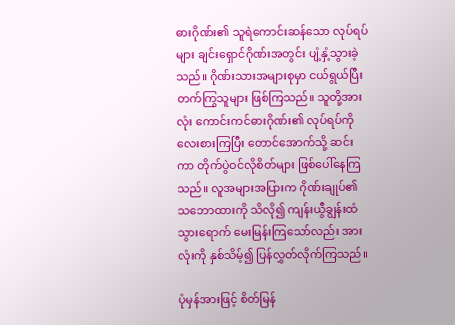ဓားဂိုဏ်း၏ သူရဲကောင်းဆန်သော လုပ်ရပ်များ ချင်းရှောင်ဂိုဏ်းအတွင်း ပျံ့နှံ့သွားခဲ့သည်။ ဂိုဏ်းသားအများစုမှာ ငယ်ရွယ်ပြီး တက်ကြွသူများ ဖြစ်ကြသည်။ သူတို့အားလုံး ကောင်းကင်ဓားဂိုဏ်း၏ လုပ်ရပ်ကို လေးစားကြပြီး တောင်အောက်သို့ ဆင်းကာ တိုက်ပွဲဝင်လိုစိတ်များ ဖြစ်ပေါ်နေကြသည်။ လူအများအပြားက ဂိုဏ်းချုပ်၏ သဘောထားကို သိလို၍ ကျန်းယွီချွန်းထံ သွားရောက် မေးမြန်းကြသော်လည်း အားလုံးကို နှစ်သိမ့်၍ ပြန်လွှတ်လိုက်ကြသည်။

ပုံမှန်အားဖြင့် စိတ်မြန်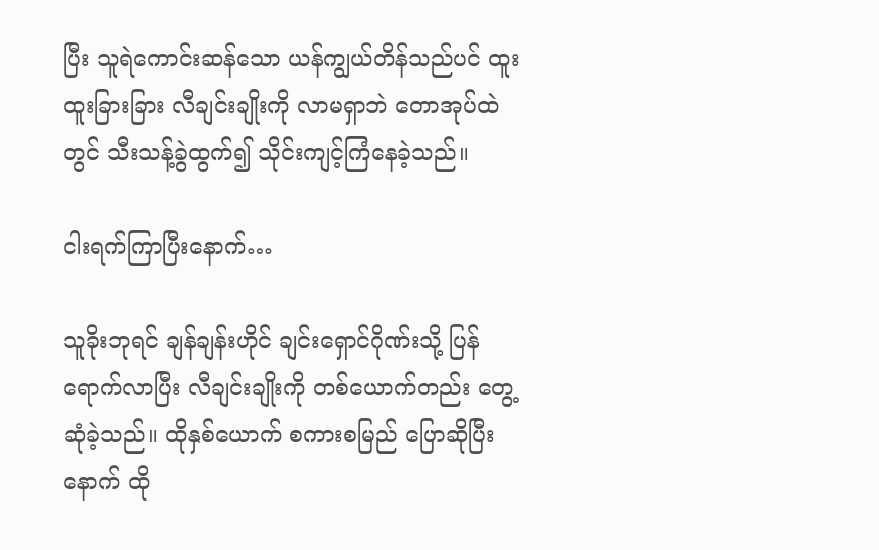ပြီး သူရဲကောင်းဆန်သော ယန်ကျွယ်တိန်သည်ပင် ထူးထူးခြားခြား လီချင်းချိုးကို လာမရှာဘဲ တောအုပ်ထဲတွင် သီးသန့်ခွဲထွက်၍ သိုင်းကျင့်ကြံနေခဲ့သည်။

ငါးရက်ကြာပြီးနောက်…

သူခိုးဘုရင် ချန်ချန်းဟိုင် ချင်းရှောင်ဂိုဏ်းသို့ ပြန်ရောက်လာပြီး လီချင်းချိုးကို တစ်ယောက်တည်း တွေ့ဆုံခဲ့သည်။ ထိုနှစ်ယောက် စကားစမြည် ပြောဆိုပြီးနောက် ထို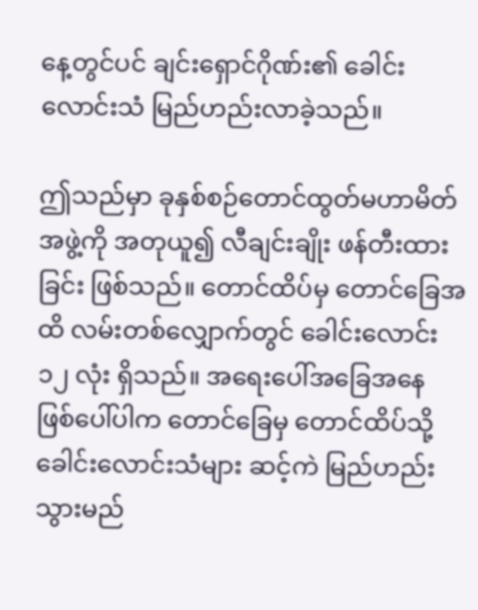နေ့တွင်ပင် ချင်းရှောင်ဂိုဏ်း၏ ခေါင်းလောင်းသံ မြည်ဟည်းလာခဲ့သည်။

ဤသည်မှာ ခုနှစ်စဉ်တောင်ထွတ်မဟာမိတ်အဖွဲ့ကို အတုယူ၍ လီချင်းချိုး ဖန်တီးထားခြင်း ဖြစ်သည်။ တောင်ထိပ်မှ တောင်ခြေအထိ လမ်းတစ်လျှောက်တွင် ခေါင်းလောင်း ၁၂ လုံး ရှိသည်။ အရေးပေါ်အခြေအနေ ဖြစ်ပေါ်ပါက တောင်ခြေမှ တောင်ထိပ်သို့ ခေါင်းလောင်းသံများ ဆင့်ကဲ မြည်ဟည်းသွားမည်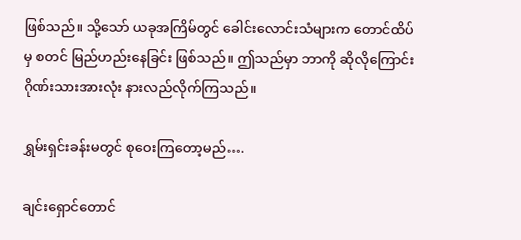ဖြစ်သည်။ သို့သော် ယခုအကြိမ်တွင် ခေါင်းလောင်းသံများက တောင်ထိပ်မှ စတင် မြည်ဟည်းနေခြင်း ဖြစ်သည်။ ဤသည်မှာ ဘာကို ဆိုလိုကြောင်း ဂိုဏ်းသားအားလုံး နားလည်လိုက်ကြသည်။

ရွှမ်းရှင်းခန်းမတွင် စုဝေးကြတော့မည်….

ချင်းရှောင်တောင်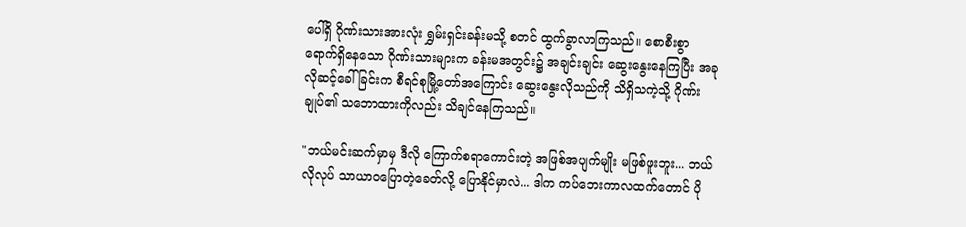ပေါ်ရှိ ဂိုဏ်းသားအားလုံး ရွှမ်းရှင်းခန်းမသို့ စတင် ထွက်ခွာလာကြသည်။ စောစီးစွာ ရောက်ရှိနေသော ဂိုဏ်းသားများက ခန်းမအတွင်း၌ အချင်းချင်း ဆွေးနွေးနေကြပြီး အခုလိုဆင့်ခေါ်ခြင်းက စီရင်စုမြို့တော်အကြောင်း ဆွေးနွေးလိုသည်ကို သိရှိသကဲ့သို့ ဂိုဏ်းချုပ်၏ သဘောထားကိုလည်း သိချင်နေကြသည်။

"ဘယ်မင်းဆက်မှာမှ ဒီလို ကြောက်စရာကောင်းတဲ့ အဖြစ်အပျက်မျိုး မဖြစ်ဖူးဘူး... ဘယ်လိုလုပ် သာယာဝပြောတဲ့ခေတ်လို့ ပြောနိုင်မှာလဲ... ဒါက ကပ်ဘေးကာလထက်တောင် ပို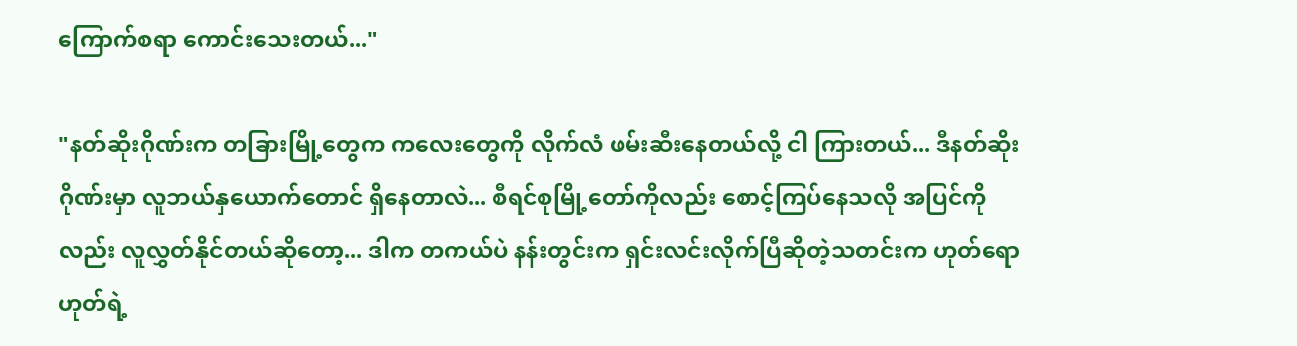ကြောက်စရာ ကောင်းသေးတယ်..."

"နတ်ဆိုးဂိုဏ်းက တခြားမြို့တွေက ကလေးတွေကို လိုက်လံ ဖမ်းဆီးနေတယ်လို့ ငါ ကြားတယ်... ဒီနတ်ဆိုးဂိုဏ်းမှာ လူဘယ်နှယောက်တောင် ရှိနေတာလဲ... စီရင်စုမြို့တော်ကိုလည်း စောင့်ကြပ်နေသလို အပြင်ကိုလည်း လူလွှတ်နိုင်တယ်ဆိုတော့... ဒါက တကယ်ပဲ နန်းတွင်းက ရှင်းလင်းလိုက်ပြီဆိုတဲ့သတင်းက ဟုတ်ရော ဟုတ်ရဲ့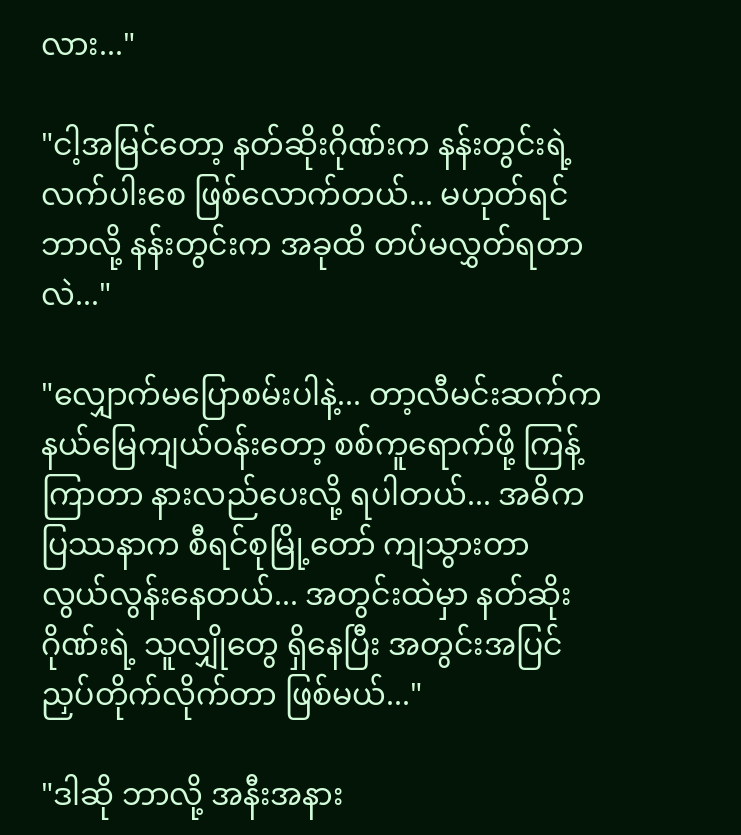လား..."

"ငါ့အမြင်တော့ နတ်ဆိုးဂိုဏ်းက နန်းတွင်းရဲ့ လက်ပါးစေ ဖြစ်လောက်တယ်... မဟုတ်ရင် ဘာလို့ နန်းတွင်းက အခုထိ တပ်မလွှတ်ရတာလဲ..."

"လျှောက်မပြောစမ်းပါနဲ့... တာ့လီမင်းဆက်က နယ်မြေကျယ်ဝန်းတော့ စစ်ကူရောက်ဖို့ ကြန့်ကြာတာ နားလည်ပေးလို့ ရပါတယ်... အဓိက ပြဿနာက စီရင်စုမြို့တော် ကျသွားတာ လွယ်လွန်းနေတယ်... အတွင်းထဲမှာ နတ်ဆိုးဂိုဏ်းရဲ့ သူလျှိုတွေ ရှိနေပြီး အတွင်းအပြင် ညှပ်တိုက်လိုက်တာ ဖြစ်မယ်..."

"ဒါဆို ဘာလို့ အနီးအနား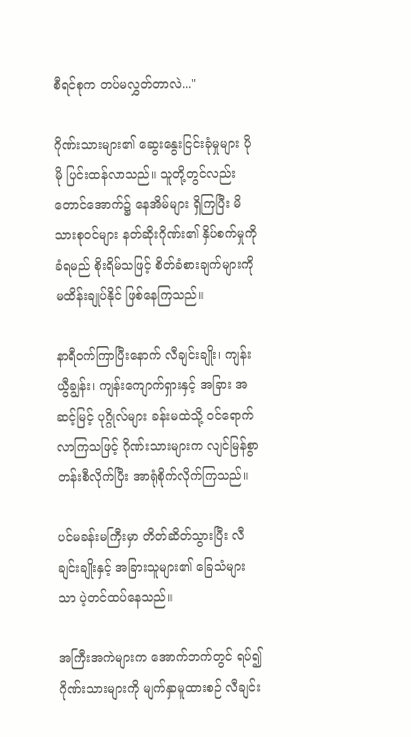စီရင်စုက တပ်မလွှတ်တာလဲ..."

ဂိုဏ်းသားများ၏ ဆွေးနွေးငြင်းခုံမှုများ ပိုမို ပြင်းထန်လာသည်။ သူတို့တွင်လည်း တောင်အောက်၌ နေအိမ်များ ရှိကြပြီး မိသားစုဝင်များ နတ်ဆိုးဂိုဏ်း၏ နှိပ်စက်မှုကို ခံရမည် စိုးရိမ်သဖြင့် စိတ်ခံစားချက်များကို မထိန်းချုပ်နိုင် ဖြစ်နေကြသည်။

နာရီဝက်ကြာပြီးနောက် လီချင်းချိုး၊ ကျန်းယွီချွန်း၊ ကျန်းကျောက်ရှားနှင့် အခြား အဆင့်မြင့် ပုဂ္ဂိုလ်များ ခန်းမထဲသို့ ဝင်ရောက်လာကြသဖြင့် ဂိုဏ်းသားများက လျင်မြန်စွာ တန်းစီလိုက်ပြီး အာရုံစိုက်လိုက်ကြသည်။

ပင်မခန်းမကြီးမှာ တိတ်ဆိတ်သွားပြီး လီချင်းချိုးနှင့် အခြားသူများ၏ ခြေသံများသာ ပဲ့တင်ထပ်နေသည်။

အကြီးအကဲများက အောက်ဘက်တွင် ရပ်၍ ဂိုဏ်းသားများကို မျက်နှာမူထားစဉ် လီချင်း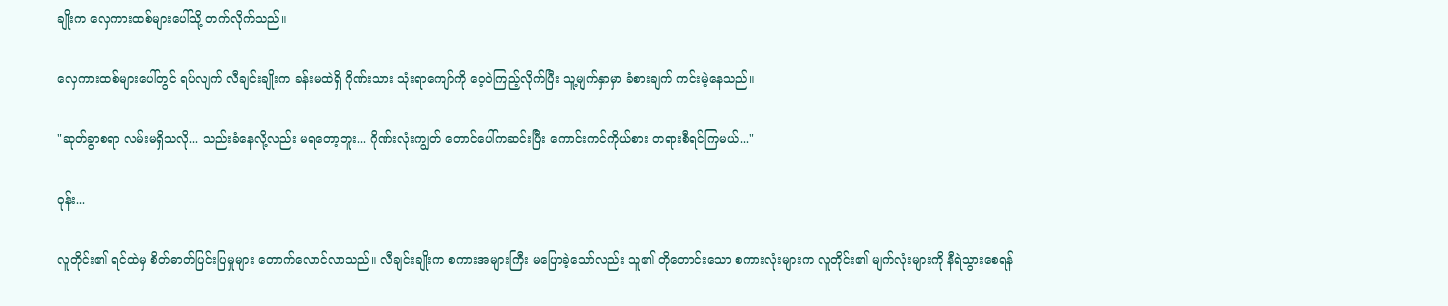ချိုးက လှေကားထစ်များပေါ်သို့ တက်လိုက်သည်။

လှေကားထစ်များပေါ်တွင် ရပ်လျက် လီချင်းချိုးက ခန်းမထဲရှိ ဂိုဏ်းသား သုံးရာကျော်ကို ဝေ့ဝဲကြည့်လိုက်ပြီး သူ့မျက်နှာမှာ ခံစားချက် ကင်းမဲ့နေသည်။

"ဆုတ်ခွာစရာ လမ်းမရှိသလို... သည်းခံနေလို့လည်း မရတော့ဘူး... ဂိုဏ်းလုံးကျွတ် တောင်ပေါ်ကဆင်းပြီး ကောင်းကင်ကိုယ်စား တရားစီရင်ကြမယ်..."

ဝုန်း...

လူတိုင်း၏ ရင်ထဲမှ စိတ်ဓာတ်ပြင်းပြမှုများ တောက်လောင်လာသည်။ လီချင်းချိုးက စကားအများကြီး မပြောခဲ့သော်လည်း သူ၏ တိုတောင်းသော စကားလုံးများက လူတိုင်း၏ မျက်လုံးများကို နီရဲသွားစေရန်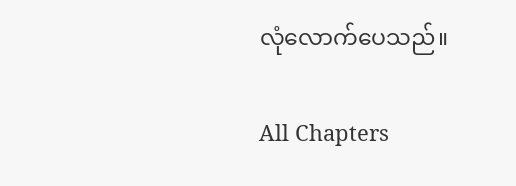လုံလောက်ပေသည်။

All Chapters